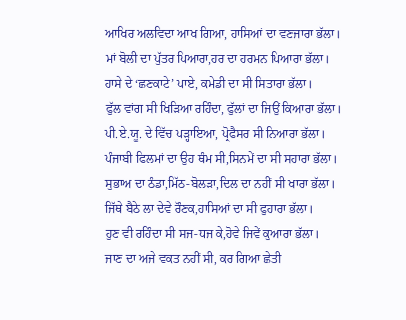ਆਖਿਰ ਅਲਵਿਦਾ ਆਖ ਗਿਆ, ਹਾਸਿਆਂ ਦਾ ਵਣਜਾਰਾ ਭੱਲਾ।
ਮਾਂ ਬੋਲੀ ਦਾ ਪੁੱਤਰ ਪਿਆਰਾ,ਹਰ ਦਾ ਹਰਮਨ ਪਿਆਰਾ ਭੱਲਾ।
ਹਾਸੇ ਦੇ ‘ਛਣਕਾਟੇ’ ਪਾਏ, ਕਮੇਡੀ ਦਾ ਸੀ ਸਿਤਾਰਾ ਭੱਲਾ।
ਫੁੱਲ ਵਾਂਗ ਸੀ ਖਿੜਿਆ ਰਹਿੰਦਾ, ਫੁੱਲਾਂ ਦਾ ਜਿਉਂ ਕਿਆਰਾ ਭੱਲਾ।
ਪੀ.ਏ.ਯੂ. ਦੇ ਵਿੱਚ ਪੜ੍ਹਾਇਆ, ਪ੍ਰੋਫੈਸਰ ਸੀ ਨਿਆਰਾ ਭੱਲਾ।
ਪੰਜਾਬੀ ਫਿਲਮਾਂ ਦਾ ਉਹ ਥੰਮ ਸੀ,ਸਿਨਮੇਂ ਦਾ ਸੀ ਸਹਾਰਾ ਭੱਲਾ।
ਸੁਭਾਅ ਦਾ ਠੰਡਾ,ਮਿੱਠ-ਬੋਲੜਾ,ਦਿਲ ਦਾ ਨਹੀਂ ਸੀ ਖਾਰਾ ਭੱਲਾ।
ਜਿੱਥੇ ਬੈਠੇ ਲਾ ਦੇਵੇ ਰੌਣਕ,ਹਾਸਿਆਂ ਦਾ ਸੀ ਫੁਹਾਰਾ ਭੱਲਾ।
ਹੁਣ ਵੀ ਰਹਿੰਦਾ ਸੀ ਸਜ-ਧਜ ਕੇ,ਹੋਵੇ ਜਿਵੇਂ ਕੁਆਰਾ ਭੱਲਾ।
ਜਾਣ ਦਾ ਅਜੇ ਵਕਤ ਨਹੀਂ ਸੀ, ਕਰ ਗਿਆ ਛੇਤੀ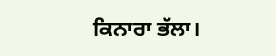ਕਿਨਾਰਾ ਭੱਲਾ।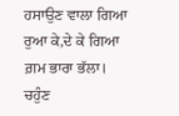ਹਸਾਉਣ ਵਾਲਾ ਗਿਆ ਰੁਆ ਕੇ,ਦੇ ਕੇ ਗਿਆ ਗ਼ਮ ਭਾਰਾ ਭੱਲਾ।
ਚਹੁੰਣ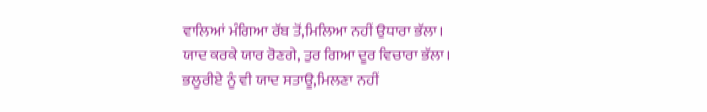ਵਾਲਿਆਂ ਮੰਗਿਆ ਰੱਬ ਤੋਂ,ਮਿਲਿਆ ਨਹੀਂ ਉਧਾਰਾ ਭੱਲਾ।
ਯਾਦ ਕਰਕੇ ਯਾਰ ਰੋਣਗੇ, ਤੁਰ ਗਿਆ ਦੂਰ ਵਿਚਾਰਾ ਭੱਲਾ।
ਭਲੂਰੀਏ ਨੂੰ ਵੀ ਯਾਦ ਸਤਾਊ,ਮਿਲਣਾ ਨਹੀਂ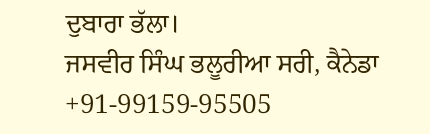ਦੁਬਾਰਾ ਭੱਲਾ।
ਜਸਵੀਰ ਸਿੰਘ ਭਲੂਰੀਆ ਸਰੀ, ਕੈਨੇਡਾ +91-99159-95505